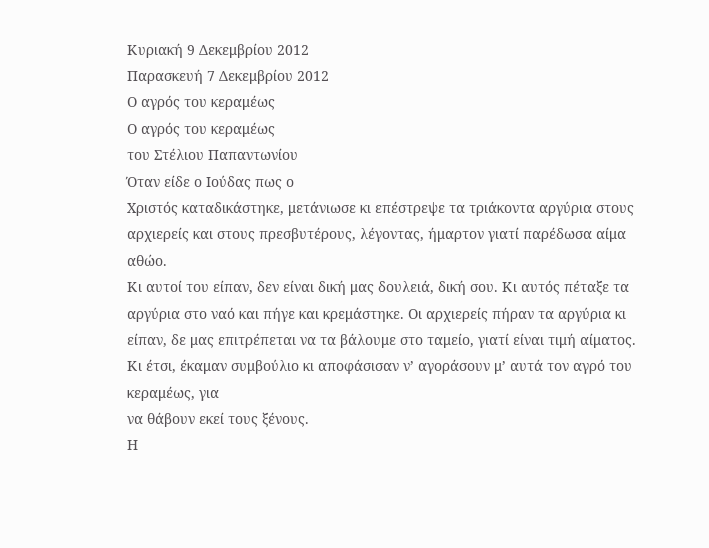Κυριακή 9 Δεκεμβρίου 2012
Παρασκευή 7 Δεκεμβρίου 2012
Ο αγρός του κεραμέως
Ο αγρός του κεραμέως
του Στέλιου Παπαντωνίου
Όταν είδε ο Ιούδας πως ο
Χριστός καταδικάστηκε, μετάνιωσε κι επέστρεψε τα τριάκοντα αργύρια στους
αρχιερείς και στους πρεσβυτέρους, λέγοντας, ήμαρτον γιατί παρέδωσα αίμα αθώο.
Κι αυτοί του είπαν, δεν είναι δική μας δουλειά, δική σου. Κι αυτός πέταξε τα
αργύρια στο ναό και πήγε και κρεμάστηκε. Οι αρχιερείς πήραν τα αργύρια κι
είπαν, δε μας επιτρέπεται να τα βάλουμε στο ταμείο, γιατί είναι τιμή αίματος.
Κι έτσι, έκαμαν συμβούλιο κι αποφάσισαν ν’ αγοράσουν μ’ αυτά τον αγρό του κεραμέως, για
να θάβουν εκεί τους ξένους.
Η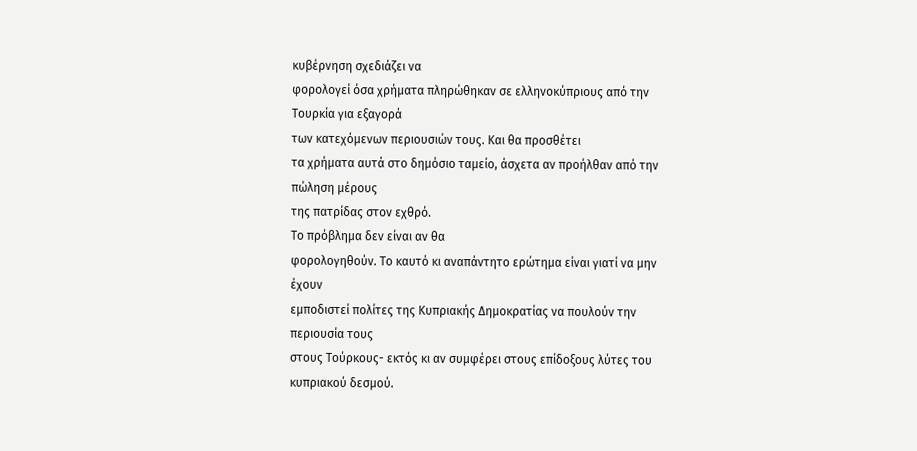κυβέρνηση σχεδιάζει να
φορολογεί όσα χρήματα πληρώθηκαν σε ελληνοκύπριους από την Τουρκία για εξαγορά
των κατεχόμενων περιουσιών τους. Και θα προσθέτει
τα χρήματα αυτά στο δημόσιο ταμείο, άσχετα αν προήλθαν από την πώληση μέρους
της πατρίδας στον εχθρό.
Το πρόβλημα δεν είναι αν θα
φορολογηθούν. Το καυτό κι αναπάντητο ερώτημα είναι γιατί να μην έχουν
εμποδιστεί πολίτες της Κυπριακής Δημοκρατίας να πουλούν την περιουσία τους
στους Τούρκους- εκτός κι αν συμφέρει στους επίδοξους λύτες του κυπριακού δεσμού.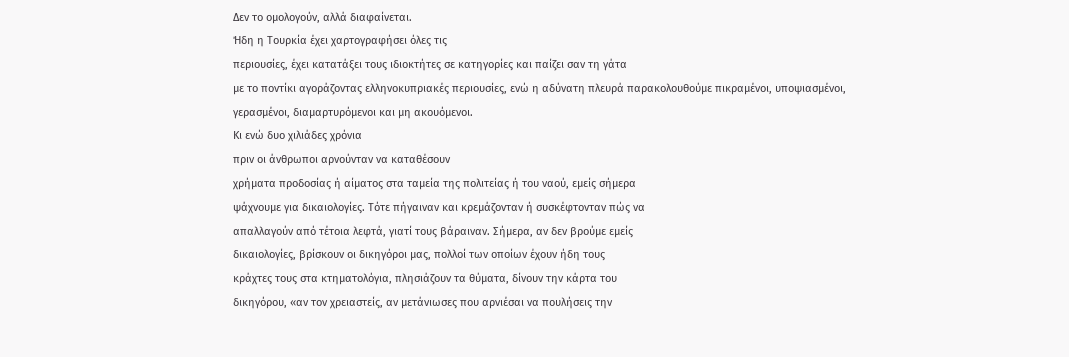Δεν το ομολογούν, αλλά διαφαίνεται.
Ήδη η Τουρκία έχει χαρτογραφήσει όλες τις
περιουσίες, έχει κατατάξει τους ιδιοκτήτες σε κατηγορίες και παίζει σαν τη γάτα
με το ποντίκι αγοράζοντας ελληνοκυπριακές περιουσίες, ενώ η αδύνατη πλευρά παρακολουθούμε πικραμένοι, υποψιασμένοι,
γερασμένοι, διαμαρτυρόμενοι και μη ακουόμενοι.
Κι ενώ δυο χιλιάδες χρόνια
πριν οι άνθρωποι αρνούνταν να καταθέσουν
χρήματα προδοσίας ή αίματος στα ταμεία της πολιτείας ή του ναού, εμείς σήμερα
ψάχνουμε για δικαιολογίες. Τότε πήγαιναν και κρεμάζονταν ή συσκέφτονταν πώς να
απαλλαγούν από τέτοια λεφτά, γιατί τους βάραιναν. Σήμερα, αν δεν βρούμε εμείς
δικαιολογίες, βρίσκουν οι δικηγόροι μας, πολλοί των οποίων έχουν ήδη τους
κράχτες τους στα κτηματολόγια, πλησιάζουν τα θύματα, δίνουν την κάρτα του
δικηγόρου, «αν τον χρειαστείς, αν μετάνιωσες που αρνιέσαι να πουλήσεις την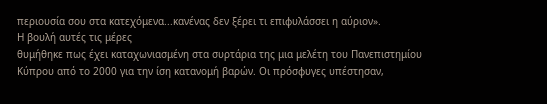περιουσία σου στα κατεχόμενα...κανένας δεν ξέρει τι επιφυλάσσει η αύριον».
Η βουλή αυτές τις μέρες
θυμήθηκε πως έχει καταχωνιασμένη στα συρτάρια της μια μελέτη του Πανεπιστημίου
Κύπρου από το 2000 για την ίση κατανομή βαρών. Οι πρόσφυγες υπέστησαν,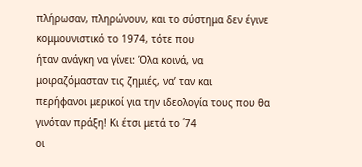πλήρωσαν, πληρώνουν, και το σύστημα δεν έγινε κομμουνιστικό το 1974, τότε που
ήταν ανάγκη να γίνει: Όλα κοινά, να μοιραζόμασταν τις ζημιές, να’ ταν και
περήφανοι μερικοί για την ιδεολογία τους που θα γινόταν πράξη! Κι έτσι μετά το ΄74
οι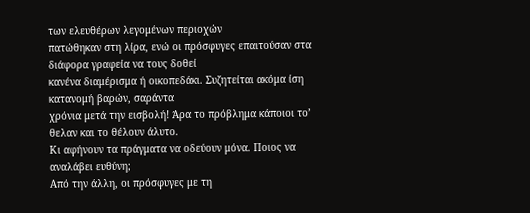των ελευθέρων λεγομένων περιοχών
πατώθηκαν στη λίρα, ενώ οι πρόσφυγες επαιτούσαν στα διάφορα γραφεία να τους δοθεί
κανένα διαμέρισμα ή οικοπεδάκι. Συζητείται ακόμα ίση κατανομή βαρών, σαράντα
χρόνια μετά την εισβολή! Άρα το πρόβλημα κάποιοι το’ θελαν και το θέλουν άλυτο.
Κι αφήνουν τα πράγματα να οδεύουν μόνα. Ποιος να αναλάβει ευθύνη;
Από την άλλη, οι πρόσφυγες με τη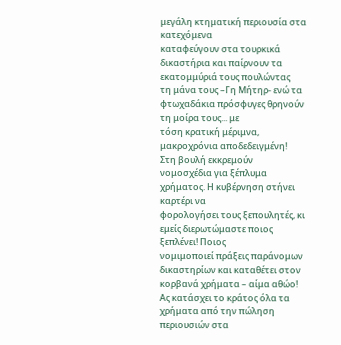μεγάλη κτηματική περιουσία στα κατεχόμενα
καταφεύγουν στα τουρκικά δικαστήρια και παίρνουν τα εκατομμύριά τους πουλώντας
τη μάνα τους –Γη Μήτηρ- ενώ τα φτωχαδάκια πρόσφυγες θρηνούν τη μοίρα τους... με
τόση κρατική μέριμνα, μακροχρόνια αποδεδειγμένη!
Στη βουλή εκκρεμούν
νομοσχέδια για ξέπλυμα χρήματος. Η κυβέρνηση στήνει καρτέρι να
φορολογήσει τους ξεπουλητές, κι εμείς διερωτώμαστε ποιος ξεπλένει! Ποιος
νομιμοποιεί πράξεις παράνομων
δικαστηρίων και καταθέτει στον κορβανά χρήματα – αίμα αθώο!
Ας κατάσχει το κράτος όλα τα
χρήματα από την πώληση περιουσιών στα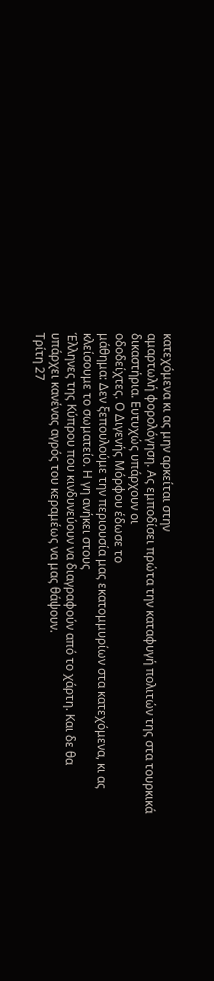κατεχόμενα κι ας μην αρκείται στην
αμαρτωλή φορολόγηση. Ας εμποδίσει πρώτα την καταφυγή πολιτών της στα τουρκικά
δικαστήρια. Ευτυχώς υπάρχουν οι
οδοδείχτες. Ο Διγενής Μόρφου έδωσε το
μάθημα: Δεν ξεπουλούμε την περιουσία μας εκατομμυρίων στα κατεχόμενα, κι ας
κλείσουμε το σωματείο. Η γη ανήκει στους
Έλληνες της Κύπρου που κινδυνεύουν να διαγραφούν από το χάρτη. Και δε θα
υπάρχει κανένας αγρός του κεραμέως να μας θάψουν.
Τρίτη 27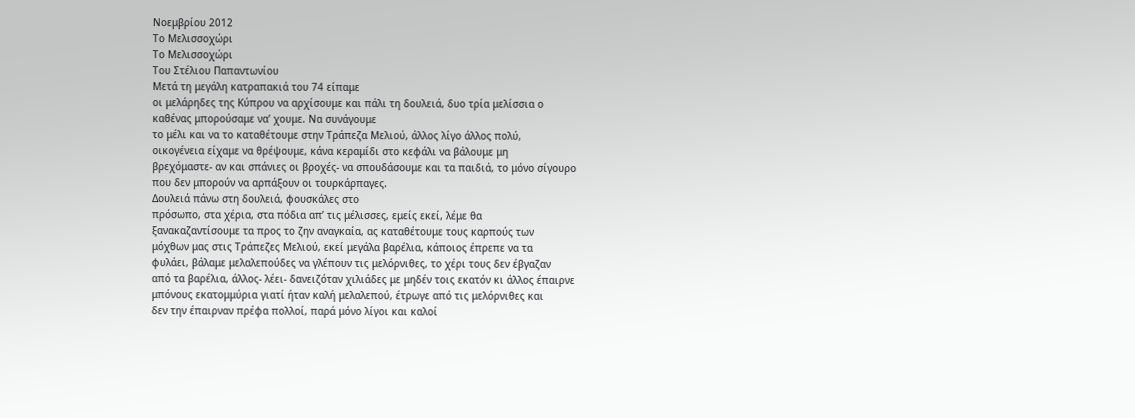Νοεμβρίου 2012
Το Μελισσοχώρι
Το Μελισσοχώρι
Του Στέλιου Παπαντωνίου
Μετά τη μεγάλη κατραπακιά του 74 είπαμε
οι μελάρηδες της Κύπρου να αρχίσουμε και πάλι τη δουλειά, δυο τρία μελίσσια ο
καθένας μπορούσαμε να’ χουμε. Να συνάγουμε
το μέλι και να το καταθέτουμε στην Τράπεζα Μελιού, άλλος λίγο άλλος πολύ,
οικογένεια είχαμε να θρέψουμε, κάνα κεραμίδι στο κεφάλι να βάλουμε μη
βρεχόμαστε- αν και σπάνιες οι βροχές- να σπουδάσουμε και τα παιδιά, το μόνο σίγουρο
που δεν μπορούν να αρπάξουν οι τουρκάρπαγες.
Δουλειά πάνω στη δουλειά, φουσκάλες στο
πρόσωπο, στα χέρια, στα πόδια απ’ τις μέλισσες, εμείς εκεί, λέμε θα
ξανακαζαντίσουμε τα προς το ζην αναγκαία, ας καταθέτουμε τους καρπούς των
μόχθων μας στις Τράπεζες Μελιού, εκεί μεγάλα βαρέλια, κάποιος έπρεπε να τα
φυλάει, βάλαμε μελαλεπούδες να γλέπουν τις μελόρνιθες, το χέρι τους δεν έβγαζαν
από τα βαρέλια, άλλος- λέει- δανειζόταν χιλιάδες με μηδέν τοις εκατόν κι άλλος έπαιρνε
μπόνους εκατομμύρια γιατί ήταν καλή μελαλεπού, έτρωγε από τις μελόρνιθες και
δεν την έπαιρναν πρέφα πολλοί, παρά μόνο λίγοι και καλοί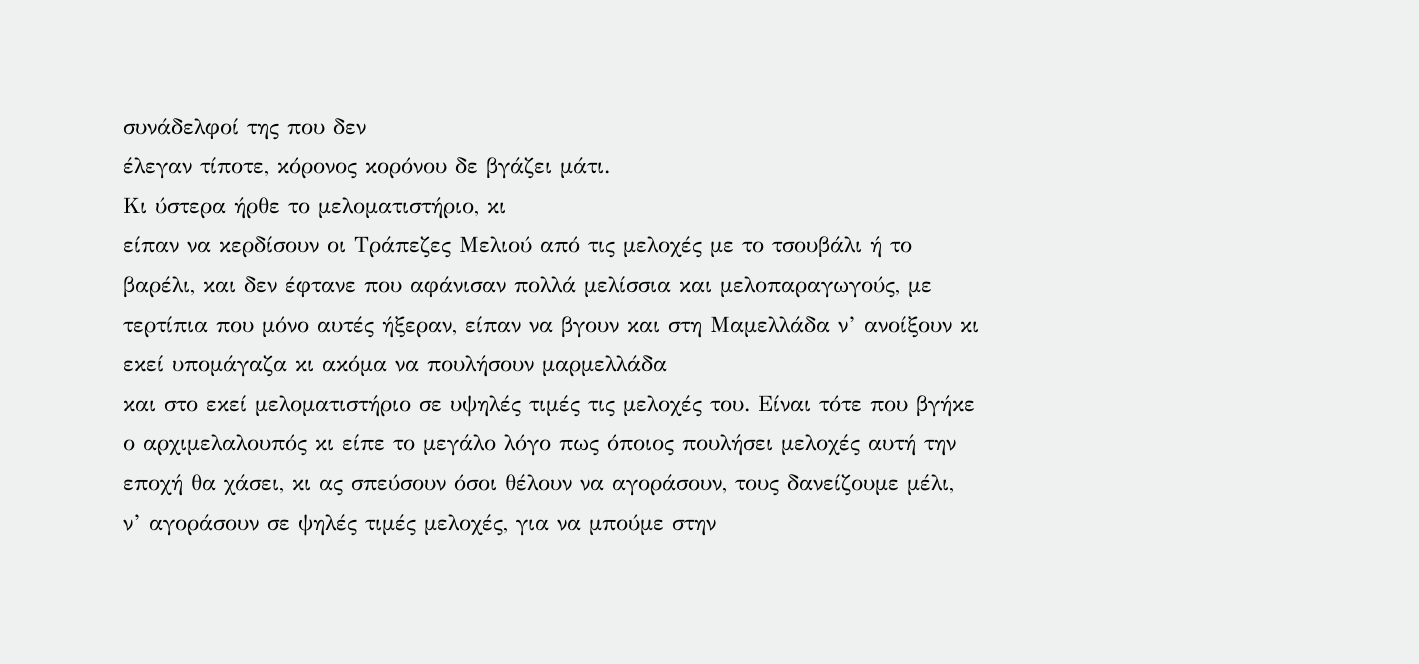συνάδελφοί της που δεν
έλεγαν τίποτε, κόρονος κορόνου δε βγάζει μάτι.
Κι ύστερα ήρθε το μελοματιστήριο, κι
είπαν να κερδίσουν οι Τράπεζες Μελιού από τις μελοχές με το τσουβάλι ή το
βαρέλι, και δεν έφτανε που αφάνισαν πολλά μελίσσια και μελοπαραγωγούς, με
τερτίπια που μόνο αυτές ήξεραν, είπαν να βγουν και στη Μαμελλάδα ν’ ανοίξουν κι
εκεί υπομάγαζα κι ακόμα να πουλήσουν μαρμελλάδα
και στο εκεί μελοματιστήριο σε υψηλές τιμές τις μελοχές του. Είναι τότε που βγήκε
ο αρχιμελαλουπός κι είπε το μεγάλο λόγο πως όποιος πουλήσει μελοχές αυτή την
εποχή θα χάσει, κι ας σπεύσουν όσοι θέλουν να αγοράσουν, τους δανείζουμε μέλι,
ν’ αγοράσουν σε ψηλές τιμές μελοχές, για να μπούμε στην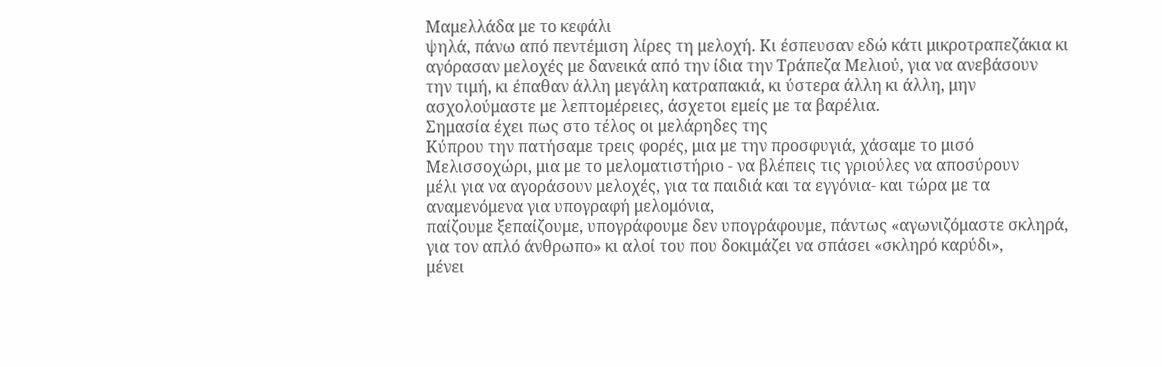Μαμελλάδα με το κεφάλι
ψηλά, πάνω από πεντέμιση λίρες τη μελοχή. Κι έσπευσαν εδώ κάτι μικροτραπεζάκια κι
αγόρασαν μελοχές με δανεικά από την ίδια την Τράπεζα Μελιού, για να ανεβάσουν
την τιμή, κι έπαθαν άλλη μεγάλη κατραπακιά, κι ύστερα άλλη κι άλλη, μην
ασχολούμαστε με λεπτομέρειες, άσχετοι εμείς με τα βαρέλια.
Σημασία έχει πως στο τέλος οι μελάρηδες της
Κύπρου την πατήσαμε τρεις φορές, μια με την προσφυγιά, χάσαμε το μισό
Μελισσοχώρι, μια με το μελοματιστήριο - να βλέπεις τις γριούλες να αποσύρουν
μέλι για να αγοράσουν μελοχές, για τα παιδιά και τα εγγόνια- και τώρα με τα αναμενόμενα για υπογραφή μελομόνια,
παίζουμε ξεπαίζουμε, υπογράφουμε δεν υπογράφουμε, πάντως «αγωνιζόμαστε σκληρά,
για τον απλό άνθρωπο» κι αλοί του που δοκιμάζει να σπάσει «σκληρό καρύδι»,
μένει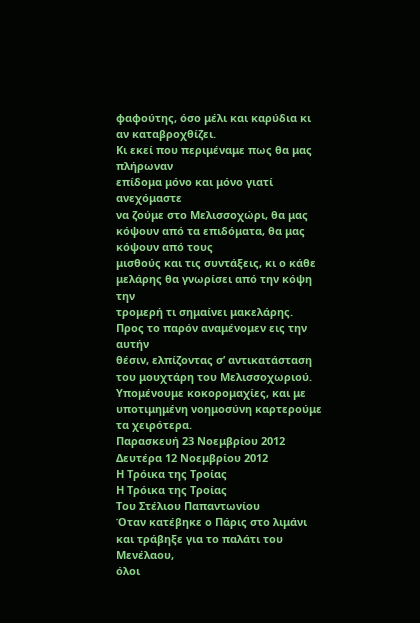φαφούτης, όσο μέλι και καρύδια κι αν καταβροχθίζει.
Κι εκεί που περιμέναμε πως θα μας πλήρωναν
επίδομα μόνο και μόνο γιατί ανεχόμαστε
να ζούμε στο Μελισσοχώρι, θα μας κόψουν από τα επιδόματα, θα μας κόψουν από τους
μισθούς και τις συντάξεις, κι ο κάθε μελάρης θα γνωρίσει από την κόψη την
τρομερή τι σημαίνει μακελάρης.
Προς το παρόν αναμένομεν εις την αυτήν
θέσιν, ελπίζοντας σ’ αντικατάσταση του μουχτάρη του Μελισσοχωριού.
Υπομένουμε κοκορομαχίες, και με
υποτιμημένη νοημοσύνη καρτερούμε τα χειρότερα.
Παρασκευή 23 Νοεμβρίου 2012
Δευτέρα 12 Νοεμβρίου 2012
Η Τρόικα της Τροίας
Η Τρόικα της Τροίας
Του Στέλιου Παπαντωνίου
Όταν κατέβηκε ο Πάρις στο λιμάνι και τράβηξε για το παλάτι του Μενέλαου,
όλοι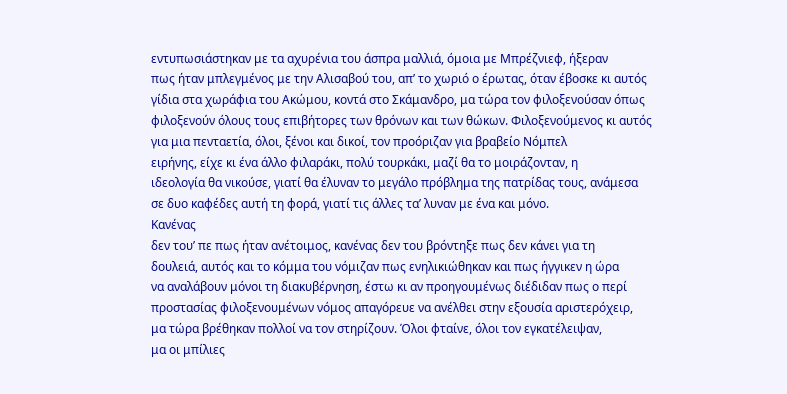εντυπωσιάστηκαν με τα αχυρένια του άσπρα μαλλιά, όμοια με Μπρέζνιεφ, ήξεραν
πως ήταν μπλεγμένος με την Αλισαβού του, απ’ το χωριό ο έρωτας, όταν έβοσκε κι αυτός
γίδια στα χωράφια του Ακώμου, κοντά στο Σκάμανδρο, μα τώρα τον φιλοξενούσαν όπως
φιλοξενούν όλους τους επιβήτορες των θρόνων και των θώκων. Φιλοξενούμενος κι αυτός
για μια πενταετία, όλοι, ξένοι και δικοί, τον προόριζαν για βραβείο Νόμπελ
ειρήνης, είχε κι ένα άλλο φιλαράκι, πολύ τουρκάκι, μαζί θα το μοιράζονταν, η
ιδεολογία θα νικούσε, γιατί θα έλυναν το μεγάλο πρόβλημα της πατρίδας τους, ανάμεσα
σε δυο καφέδες αυτή τη φορά, γιατί τις άλλες τα’ λυναν με ένα και μόνο.
Κανένας
δεν του’ πε πως ήταν ανέτοιμος, κανένας δεν του βρόντηξε πως δεν κάνει για τη
δουλειά, αυτός και το κόμμα του νόμιζαν πως ενηλικιώθηκαν και πως ήγγικεν η ώρα
να αναλάβουν μόνοι τη διακυβέρνηση, έστω κι αν προηγουμένως διέδιδαν πως ο περί
προστασίας φιλοξενουμένων νόμος απαγόρευε να ανέλθει στην εξουσία αριστερόχειρ,
μα τώρα βρέθηκαν πολλοί να τον στηρίζουν. Όλοι φταίνε, όλοι τον εγκατέλειψαν,
μα οι μπίλιες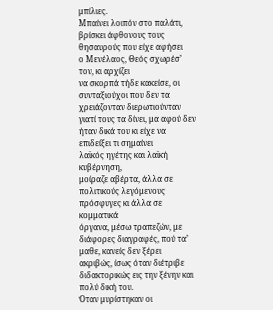μπίλιες.
Μπαίνει λοιπόν στο παλάτι, βρίσκει άφθονους τους θησαυρούς που είχε αφήσει
ο Μενέλαος, Θεός σχωρέσ’ τον, κι αρχίζει
να σκορπά τήδε κακείσε, οι συνταξιούχοι που δεν τα χρειάζονταν διερωτιούνταν
γιατί τους τα δίνει, μα αφού δεν ήταν δικά του κι είχε να επιδείξει τι σημαίνει
λαϊκός ηγέτης και λαϊκή κυβέρνηση,
μοίραζε αβέρτα, άλλα σε πολιτικούς λεγόμενους πρόσφυγες κι άλλα σε κομματικά
όργανα, μέσω τραπεζών, με διάφορες διαγραφές, πού τα’ μαθε, κανείς δεν ξέρει
ακριβώς, ίσως όταν διέτριβε διδακτορικώς εις την ξένην και πολύ δική του.
Όταν μυρίστηκαν οι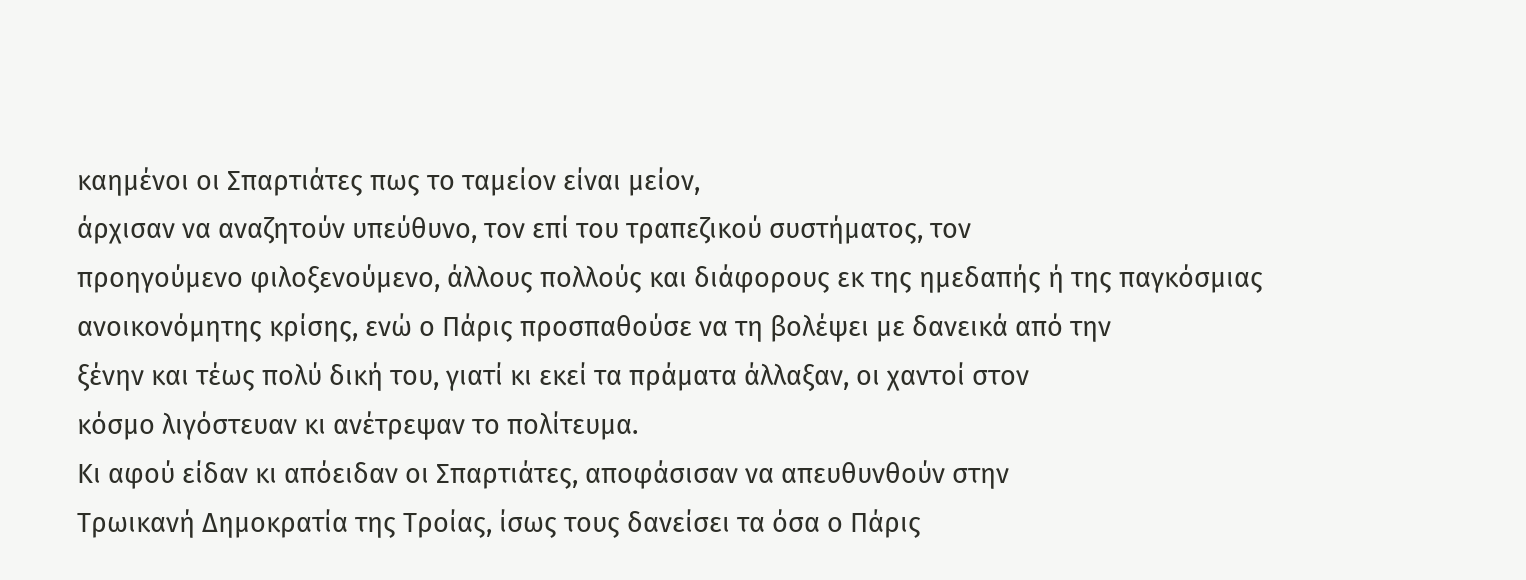καημένοι οι Σπαρτιάτες πως το ταμείον είναι μείον,
άρχισαν να αναζητούν υπεύθυνο, τον επί του τραπεζικού συστήματος, τον
προηγούμενο φιλοξενούμενο, άλλους πολλούς και διάφορους εκ της ημεδαπής ή της παγκόσμιας
ανοικονόμητης κρίσης, ενώ ο Πάρις προσπαθούσε να τη βολέψει με δανεικά από την
ξένην και τέως πολύ δική του, γιατί κι εκεί τα πράματα άλλαξαν, οι χαντοί στον
κόσμο λιγόστευαν κι ανέτρεψαν το πολίτευμα.
Κι αφού είδαν κι απόειδαν οι Σπαρτιάτες, αποφάσισαν να απευθυνθούν στην
Τρωικανή Δημοκρατία της Τροίας, ίσως τους δανείσει τα όσα ο Πάρις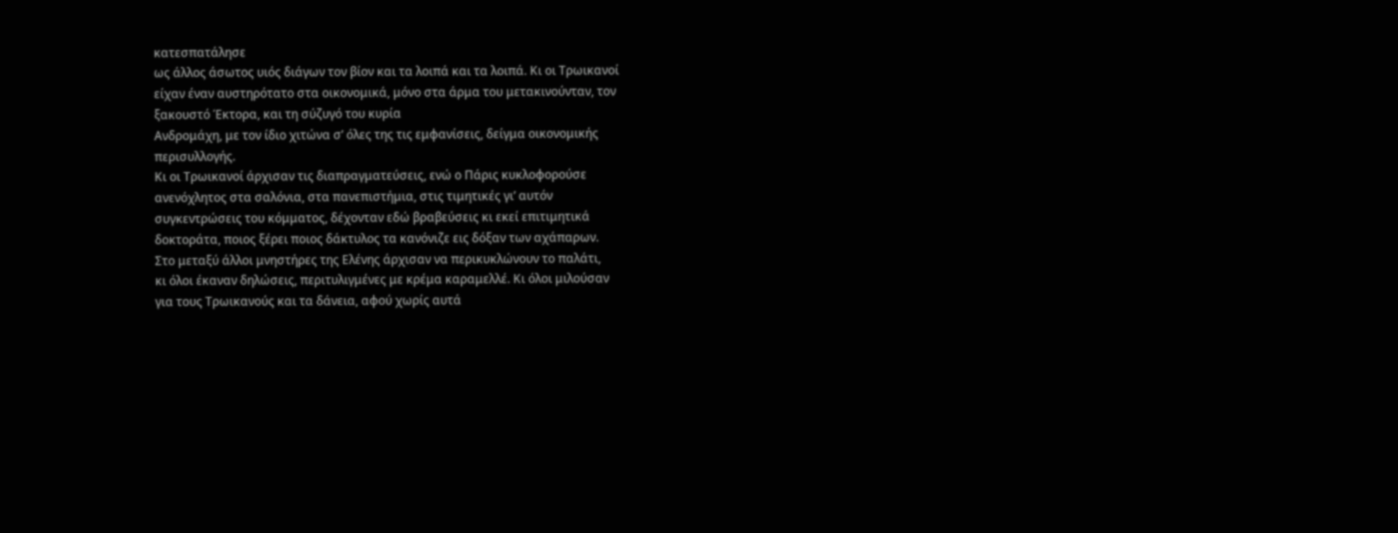κατεσπατάλησε
ως άλλος άσωτος υιός διάγων τον βίον και τα λοιπά και τα λοιπά. Κι οι Τρωικανοί
είχαν έναν αυστηρότατο στα οικονομικά, μόνο στα άρμα του μετακινούνταν, τον
ξακουστό Έκτορα, και τη σύζυγό του κυρία
Ανδρομάχη, με τον ίδιο χιτώνα σ’ όλες της τις εμφανίσεις, δείγμα οικονομικής
περισυλλογής.
Κι οι Τρωικανοί άρχισαν τις διαπραγματεύσεις, ενώ ο Πάρις κυκλοφορούσε
ανενόχλητος στα σαλόνια, στα πανεπιστήμια, στις τιμητικές γι’ αυτόν
συγκεντρώσεις του κόμματος, δέχονταν εδώ βραβεύσεις κι εκεί επιτιμητικά
δοκτοράτα, ποιος ξέρει ποιος δάκτυλος τα κανόνιζε εις δόξαν των αχάπαρων.
Στο μεταξύ άλλοι μνηστήρες της Ελένης άρχισαν να περικυκλώνουν το παλάτι,
κι όλοι έκαναν δηλώσεις, περιτυλιγμένες με κρέμα καραμελλέ. Κι όλοι μιλούσαν
για τους Τρωικανούς και τα δάνεια, αφού χωρίς αυτά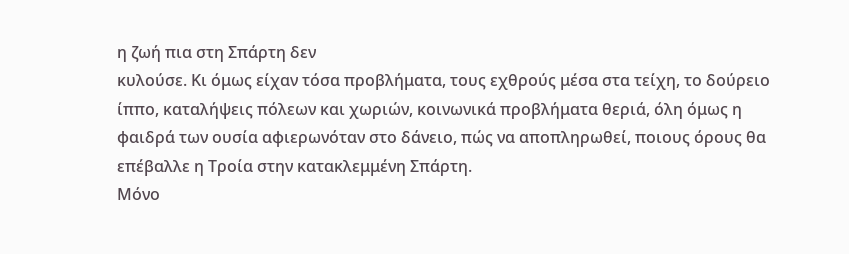η ζωή πια στη Σπάρτη δεν
κυλούσε. Κι όμως είχαν τόσα προβλήματα, τους εχθρούς μέσα στα τείχη, το δούρειο
ίππο, καταλήψεις πόλεων και χωριών, κοινωνικά προβλήματα θεριά, όλη όμως η
φαιδρά των ουσία αφιερωνόταν στο δάνειο, πώς να αποπληρωθεί, ποιους όρους θα
επέβαλλε η Τροία στην κατακλεμμένη Σπάρτη.
Μόνο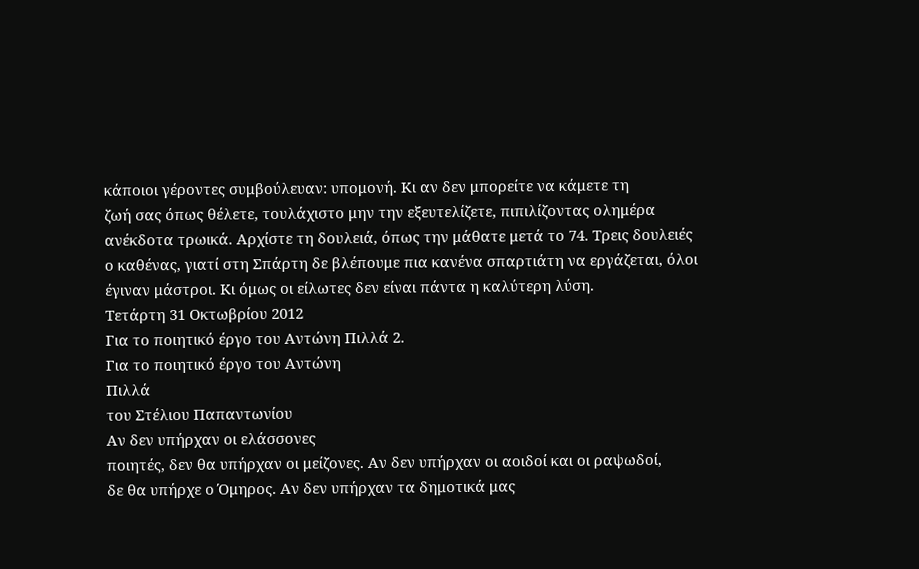κάποιοι γέροντες συμβούλευαν: υπομονή. Κι αν δεν μπορείτε να κάμετε τη
ζωή σας όπως θέλετε, τουλάχιστο μην την εξευτελίζετε, πιπιλίζοντας ολημέρα
ανέκδοτα τρωικά. Αρχίστε τη δουλειά, όπως την μάθατε μετά το 74. Τρεις δουλειές
ο καθένας, γιατί στη Σπάρτη δε βλέπουμε πια κανένα σπαρτιάτη να εργάζεται, όλοι
έγιναν μάστροι. Κι όμως οι είλωτες δεν είναι πάντα η καλύτερη λύση.
Τετάρτη 31 Οκτωβρίου 2012
Για το ποιητικό έργο του Αντώνη Πιλλά 2.
Για το ποιητικό έργο του Αντώνη
Πιλλά
του Στέλιου Παπαντωνίου
Αν δεν υπήρχαν οι ελάσσονες
ποιητές, δεν θα υπήρχαν οι μείζονες. Αν δεν υπήρχαν οι αοιδοί και οι ραψωδοί,
δε θα υπήρχε ο Όμηρος. Αν δεν υπήρχαν τα δημοτικά μας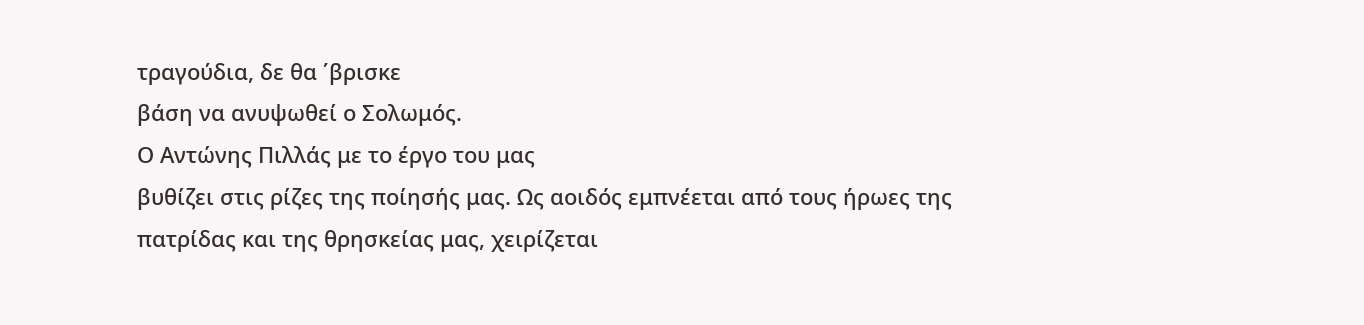τραγούδια, δε θα ΄βρισκε
βάση να ανυψωθεί ο Σολωμός.
Ο Αντώνης Πιλλάς με το έργο του μας
βυθίζει στις ρίζες της ποίησής μας. Ως αοιδός εμπνέεται από τους ήρωες της
πατρίδας και της θρησκείας μας, χειρίζεται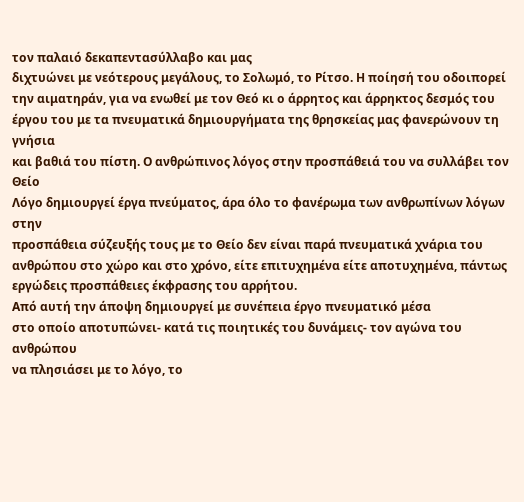τον παλαιό δεκαπεντασύλλαβο και μας
διχτυώνει με νεότερους μεγάλους, το Σολωμό, το Ρίτσο. Η ποίησή του οδοιπορεί
την αιματηράν, για να ενωθεί με τον Θεό κι ο άρρητος και άρρηκτος δεσμός του
έργου του με τα πνευματικά δημιουργήματα της θρησκείας μας φανερώνουν τη γνήσια
και βαθιά του πίστη. Ο ανθρώπινος λόγος στην προσπάθειά του να συλλάβει τον Θείο
Λόγο δημιουργεί έργα πνεύματος, άρα όλο το φανέρωμα των ανθρωπίνων λόγων στην
προσπάθεια σύζευξής τους με το Θείο δεν είναι παρά πνευματικά χνάρια του
ανθρώπου στο χώρο και στο χρόνο, είτε επιτυχημένα είτε αποτυχημένα, πάντως
εργώδεις προσπάθειες έκφρασης του αρρήτου.
Από αυτή την άποψη δημιουργεί με συνέπεια έργο πνευματικό μέσα
στο οποίο αποτυπώνει- κατά τις ποιητικές του δυνάμεις- τον αγώνα του ανθρώπου
να πλησιάσει με το λόγο, το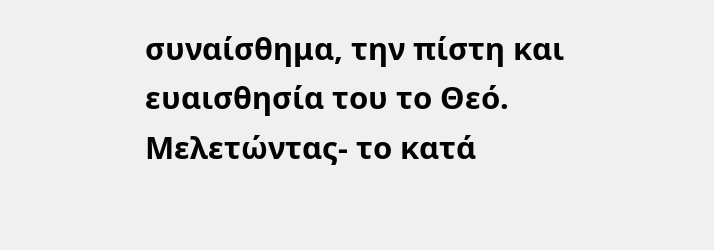συναίσθημα, την πίστη και ευαισθησία του το Θεό.
Μελετώντας- το κατά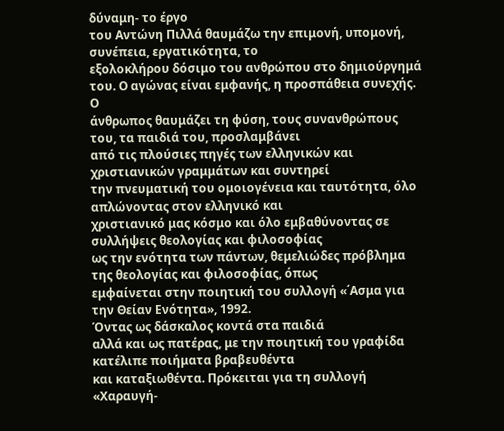δύναμη- το έργο
του Αντώνη Πιλλά θαυμάζω την επιμονή, υπομονή, συνέπεια, εργατικότητα, το
εξολοκλήρου δόσιμο του ανθρώπου στο δημιούργημά του. Ο αγώνας είναι εμφανής, η προσπάθεια συνεχής. Ο
άνθρωπος θαυμάζει τη φύση, τους συνανθρώπους του, τα παιδιά του, προσλαμβάνει
από τις πλούσιες πηγές των ελληνικών και χριστιανικών γραμμάτων και συντηρεί
την πνευματική του ομοιογένεια και ταυτότητα, όλο απλώνοντας στον ελληνικό και
χριστιανικό μας κόσμο και όλο εμβαθύνοντας σε συλλήψεις θεολογίας και φιλοσοφίας
ως την ενότητα των πάντων, θεμελιώδες πρόβλημα της θεολογίας και φιλοσοφίας, όπως
εμφαίνεται στην ποιητική του συλλογή «΄Ασμα για την Θείαν Ενότητα», 1992.
Όντας ως δάσκαλος κοντά στα παιδιά
αλλά και ως πατέρας, με την ποιητική του γραφίδα κατέλιπε ποιήματα βραβευθέντα
και καταξιωθέντα. Πρόκειται για τη συλλογή «Χαραυγή-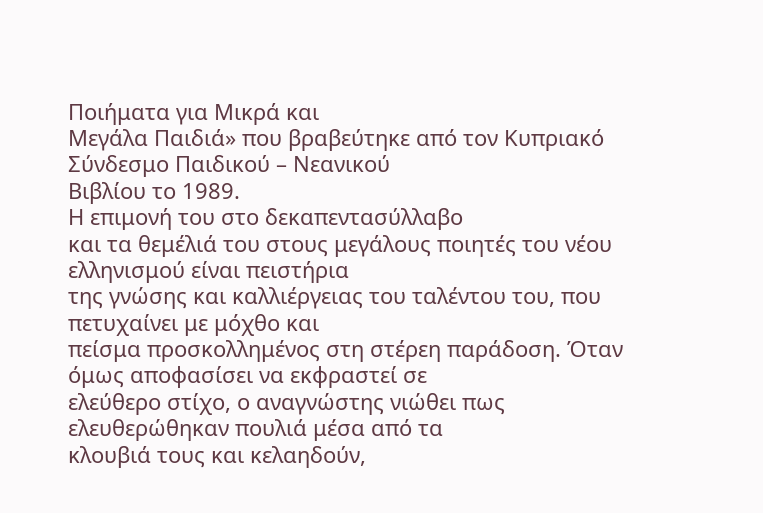Ποιήματα για Μικρά και
Μεγάλα Παιδιά» που βραβεύτηκε από τον Κυπριακό Σύνδεσμο Παιδικού – Νεανικού
Βιβλίου το 1989.
Η επιμονή του στο δεκαπεντασύλλαβο
και τα θεμέλιά του στους μεγάλους ποιητές του νέου ελληνισμού είναι πειστήρια
της γνώσης και καλλιέργειας του ταλέντου του, που πετυχαίνει με μόχθο και
πείσμα προσκολλημένος στη στέρεη παράδοση. Όταν όμως αποφασίσει να εκφραστεί σε
ελεύθερο στίχο, ο αναγνώστης νιώθει πως ελευθερώθηκαν πουλιά μέσα από τα
κλουβιά τους και κελαηδούν,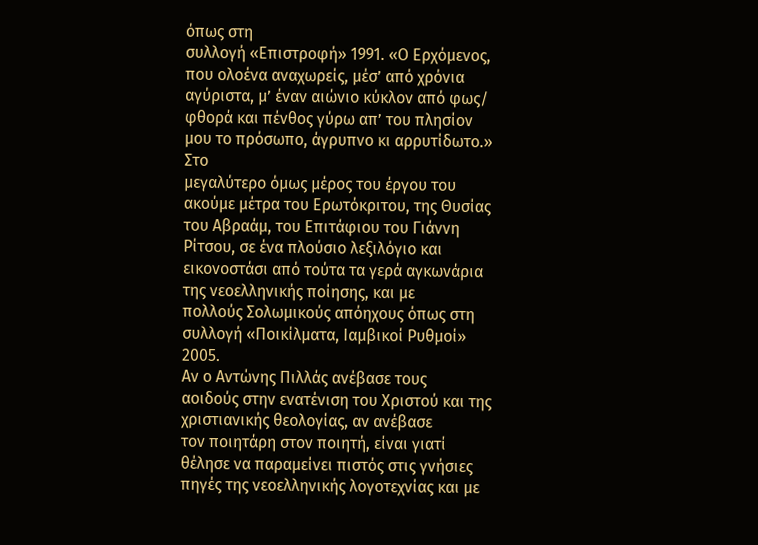όπως στη
συλλογή «Επιστροφή» 1991. «Ο Ερχόμενος, που ολοένα αναχωρείς, μέσ’ από χρόνια
αγύριστα, μ’ έναν αιώνιο κύκλον από φως/ φθορά και πένθος γύρω απ’ του πλησίον
μου το πρόσωπο, άγρυπνο κι αρρυτίδωτο.» Στο
μεγαλύτερο όμως μέρος του έργου του ακούμε μέτρα του Ερωτόκριτου, της Θυσίας
του Αβραάμ, του Επιτάφιου του Γιάννη Ρίτσου, σε ένα πλούσιο λεξιλόγιο και
εικονοστάσι από τούτα τα γερά αγκωνάρια της νεοελληνικής ποίησης, και με
πολλούς Σολωμικούς απόηχους όπως στη συλλογή «Ποικίλματα, Ιαμβικοί Ρυθμοί» 2005.
Αν ο Αντώνης Πιλλάς ανέβασε τους
αοιδούς στην ενατένιση του Χριστού και της χριστιανικής θεολογίας, αν ανέβασε
τον ποιητάρη στον ποιητή, είναι γιατί θέλησε να παραμείνει πιστός στις γνήσιες
πηγές της νεοελληνικής λογοτεχνίας και με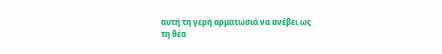αυτή τη γερή αρματωσιά να ανέβει ως
τη θέα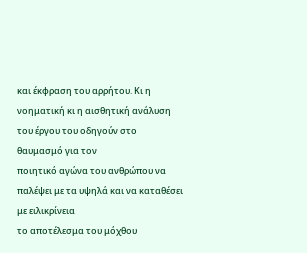και έκφραση του αρρήτου. Κι η
νοηματική κι η αισθητική ανάλυση του έργου του οδηγούν στο θαυμασμό για τον
ποιητικό αγώνα του ανθρώπου να παλέψει με τα υψηλά και να καταθέσει με ειλικρίνεια
το αποτέλεσμα του μόχθου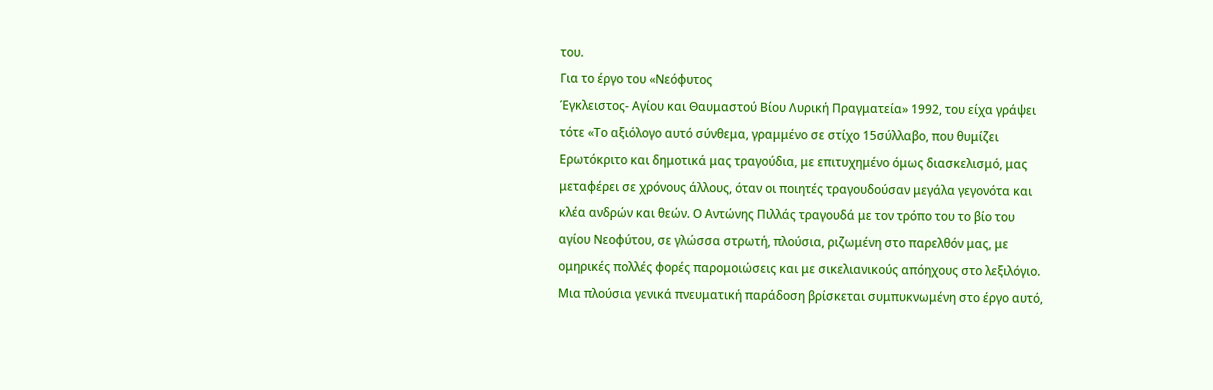του.
Για το έργο του «Νεόφυτος
Έγκλειστος- Αγίου και Θαυμαστού Βίου Λυρική Πραγματεία» 1992, του είχα γράψει
τότε «Το αξιόλογο αυτό σύνθεμα, γραμμένο σε στίχο 15σύλλαβο, που θυμίζει
Ερωτόκριτο και δημοτικά μας τραγούδια, με επιτυχημένο όμως διασκελισμό, μας
μεταφέρει σε χρόνους άλλους, όταν οι ποιητές τραγουδούσαν μεγάλα γεγονότα και
κλέα ανδρών και θεών. Ο Αντώνης Πιλλάς τραγουδά με τον τρόπο του το βίο του
αγίου Νεοφύτου, σε γλώσσα στρωτή, πλούσια, ριζωμένη στο παρελθόν μας, με
ομηρικές πολλές φορές παρομοιώσεις και με σικελιανικούς απόηχους στο λεξιλόγιο.
Μια πλούσια γενικά πνευματική παράδοση βρίσκεται συμπυκνωμένη στο έργο αυτό,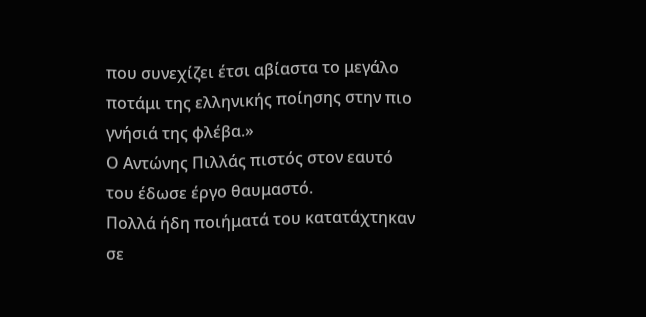που συνεχίζει έτσι αβίαστα το μεγάλο ποτάμι της ελληνικής ποίησης στην πιο
γνήσιά της φλέβα.»
Ο Αντώνης Πιλλάς πιστός στον εαυτό
του έδωσε έργο θαυμαστό.
Πολλά ήδη ποιήματά του κατατάχτηκαν
σε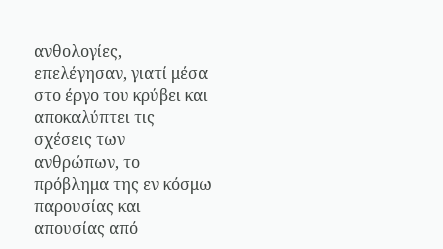ανθολογίες, επελέγησαν, γιατί μέσα στο έργο του κρύβει και αποκαλύπτει τις
σχέσεις των ανθρώπων, το πρόβλημα της εν κόσμω παρουσίας και απουσίας από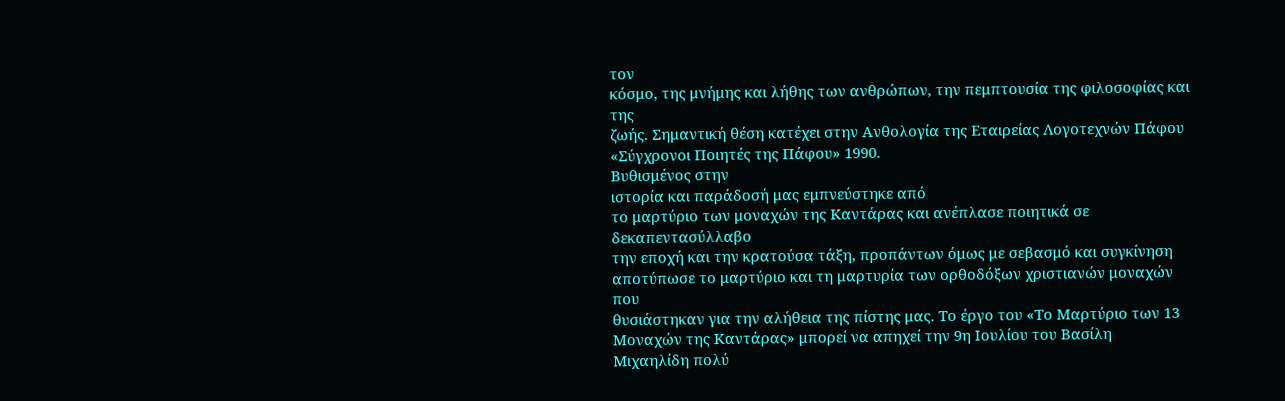τον
κόσμο, της μνήμης και λήθης των ανθρώπων, την πεμπτουσία της φιλοσοφίας και της
ζωής. Σημαντική θέση κατέχει στην Ανθολογία της Εταιρείας Λογοτεχνών Πάφου
«Σύγχρονοι Ποιητές της Πάφου» 1990.
Βυθισμένος στην
ιστορία και παράδοσή μας εμπνεύστηκε από
το μαρτύριο των μοναχών της Καντάρας και ανέπλασε ποιητικά σε δεκαπεντασύλλαβο
την εποχή και την κρατούσα τάξη, προπάντων όμως με σεβασμό και συγκίνηση
αποτύπωσε το μαρτύριο και τη μαρτυρία των ορθοδόξων χριστιανών μοναχών που
θυσιάστηκαν για την αλήθεια της πίστης μας. Το έργο του «Το Μαρτύριο των 13
Μοναχών της Καντάρας» μπορεί να απηχεί την 9η Ιουλίου του Βασίλη
Μιχαηλίδη πολύ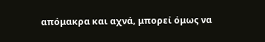απόμακρα και αχνά, μπορεί όμως να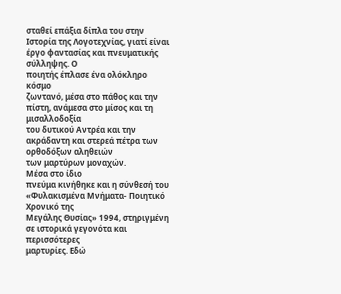σταθεί επάξια δίπλα του στην
Ιστορία της Λογοτεχνίας, γιατί είναι έργο φαντασίας και πνευματικής σύλληψης. Ο
ποιητής έπλασε ένα ολόκληρο κόσμο
ζωντανό, μέσα στο πάθος και την πίστη, ανάμεσα στο μίσος και τη μισαλλοδοξία
του δυτικού Αντρέα και την ακράδαντη και στερεά πέτρα των ορθοδόξων αληθειών
των μαρτύρων μοναχών.
Μέσα στο ίδιο
πνεύμα κινήθηκε και η σύνθεσή του «Φυλακισμένα Μνήματα- Ποιητικό Χρονικό της
Μεγάλης Θυσίας» 1994, στηριγμένη σε ιστορικά γεγονότα και περισσότερες
μαρτυρίες. Εδώ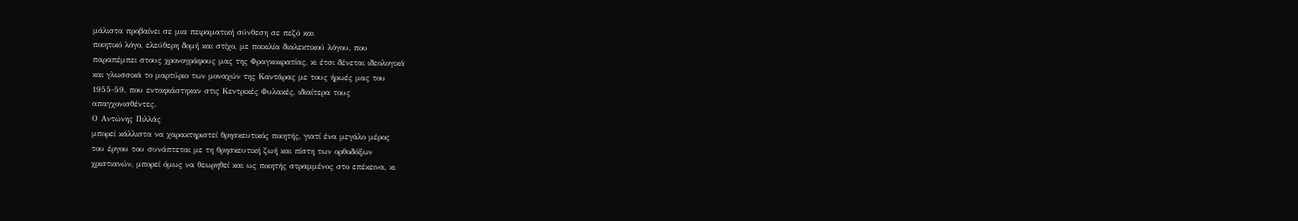μάλιστα προβαίνει σε μια πειραματική σύνθεση σε πεζό και
ποιητικό λόγο, ελεύθερη δομή και στίχο, με ποικιλία διαλεκτικού λόγου, που
παραπέμπει στους χρονογράφους μας της Φραγκοκρατίας, κι έτσι δένεται ιδεολογικά
και γλωσσικά το μαρτύριο των μοναχών της Καντάρας με τους ήρωές μας του
1955-59, που ενταφιάστηκαν στις Κεντρικές Φυλακές, ιδιαίτερα τους
απαγχονισθέντες.
Ο Αντώνης Πιλλάς
μπορεί κάλλιστα να χαρακτηριστεί θρησκευτικός ποιητής, γιατί ένα μεγάλο μέρος
του έργου του συνάπτεται με τη θρησκευτική ζωή και πίστη των ορθοδόξων
χριστιανών, μπορεί όμως να θεωρηθεί και ως ποιητής στραμμένος στο επέκεινα, κι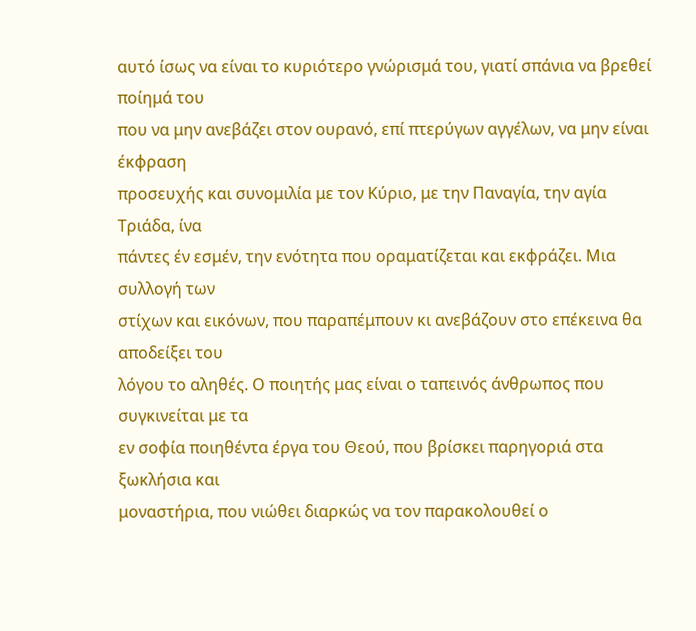αυτό ίσως να είναι το κυριότερο γνώρισμά του, γιατί σπάνια να βρεθεί ποίημά του
που να μην ανεβάζει στον ουρανό, επί πτερύγων αγγέλων, να μην είναι έκφραση
προσευχής και συνομιλία με τον Κύριο, με την Παναγία, την αγία Τριάδα, ίνα
πάντες έν εσμέν, την ενότητα που οραματίζεται και εκφράζει. Μια συλλογή των
στίχων και εικόνων, που παραπέμπουν κι ανεβάζουν στο επέκεινα θα αποδείξει του
λόγου το αληθές. Ο ποιητής μας είναι ο ταπεινός άνθρωπος που συγκινείται με τα
εν σοφία ποιηθέντα έργα του Θεού, που βρίσκει παρηγοριά στα ξωκλήσια και
μοναστήρια, που νιώθει διαρκώς να τον παρακολουθεί ο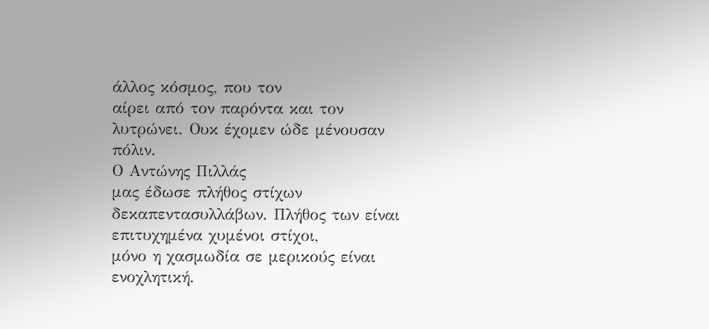άλλος κόσμος, που τον
αίρει από τον παρόντα και τον λυτρώνει. Ουκ έχομεν ώδε μένουσαν πόλιν.
Ο Αντώνης Πιλλάς
μας έδωσε πλήθος στίχων δεκαπεντασυλλάβων. Πλήθος των είναι επιτυχημένα χυμένοι στίχοι,
μόνο η χασμωδία σε μερικούς είναι
ενοχλητική.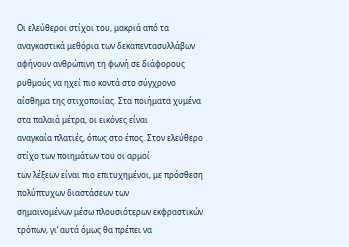Οι ελεύθεροι στίχοι του, μακριά από τα αναγκαστικά μεθόρια των δεκαπεντασυλλάβων
αφήνουν ανθρώπινη τη φωνή σε διάφορους ρυθμούς να ηχεί πιο κοντά στο σύγχρονο
αίσθημα της στιχοποιίας. Στα ποιήματα χυμένα στα παλαιά μέτρα, οι εικόνες είναι
αναγκαία πλατιές, όπως στο έπος. Στον ελεύθερο στίχο των ποιημάτων του οι αρμοί
των λέξεων είναι πιο επιτυχημένοι, με πρόσθεση πολύπτυχων διαστάσεων των
σημαινομένων μέσω πλουσιότερων εκφραστικών τρόπων, γι’ αυτά όμως θα πρέπει να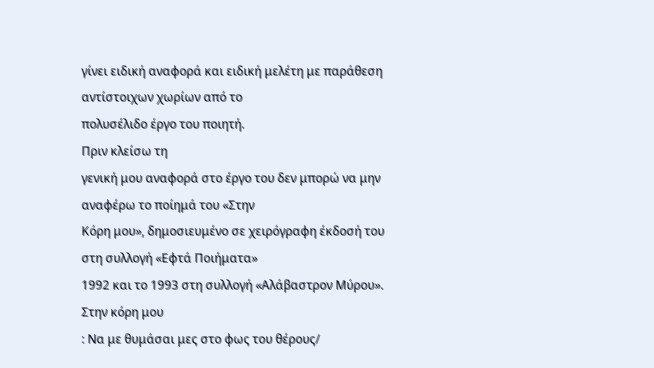γίνει ειδική αναφορά και ειδική μελέτη με παράθεση αντίστοιχων χωρίων από το
πολυσέλιδο έργο του ποιητή.
Πριν κλείσω τη
γενική μου αναφορά στο έργο του δεν μπορώ να μην αναφέρω το ποίημά του «Στην
Κόρη μου», δημοσιευμένο σε χειρόγραφη έκδοσή του στη συλλογή «Εφτά Ποιήματα»
1992 και το 1993 στη συλλογή «Αλάβαστρον Μύρου».
Στην κόρη μου
: Να με θυμάσαι μες στο φως του θέρους/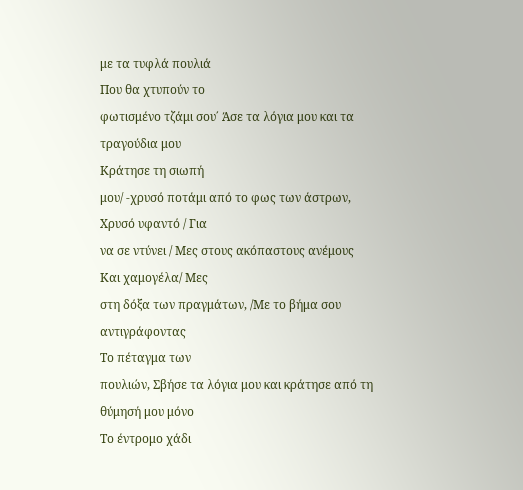με τα τυφλά πουλιά
Που θα χτυπούν το
φωτισμένο τζάμι σου΄ Άσε τα λόγια μου και τα τραγούδια μου
Κράτησε τη σιωπή
μου/ -χρυσό ποτάμι από το φως των άστρων,
Χρυσό υφαντό / Για
να σε ντύνει / Μες στους ακόπαστους ανέμους
Και χαμογέλα/ Μες
στη δόξα των πραγμάτων, /Με το βήμα σου αντιγράφοντας
Το πέταγμα των
πουλιών, Σβήσε τα λόγια μου και κράτησε από τη θύμησή μου μόνο
Το έντρομο χάδι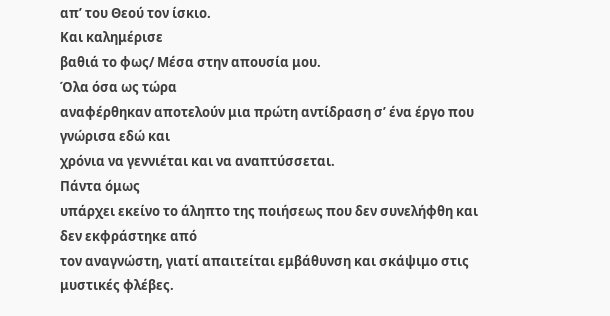απ’ του Θεού τον ίσκιο.
Και καλημέρισε
βαθιά το φως/ Μέσα στην απουσία μου.
Όλα όσα ως τώρα
αναφέρθηκαν αποτελούν μια πρώτη αντίδραση σ’ ένα έργο που γνώρισα εδώ και
χρόνια να γεννιέται και να αναπτύσσεται.
Πάντα όμως
υπάρχει εκείνο το άληπτο της ποιήσεως που δεν συνελήφθη και δεν εκφράστηκε από
τον αναγνώστη, γιατί απαιτείται εμβάθυνση και σκάψιμο στις μυστικές φλέβες.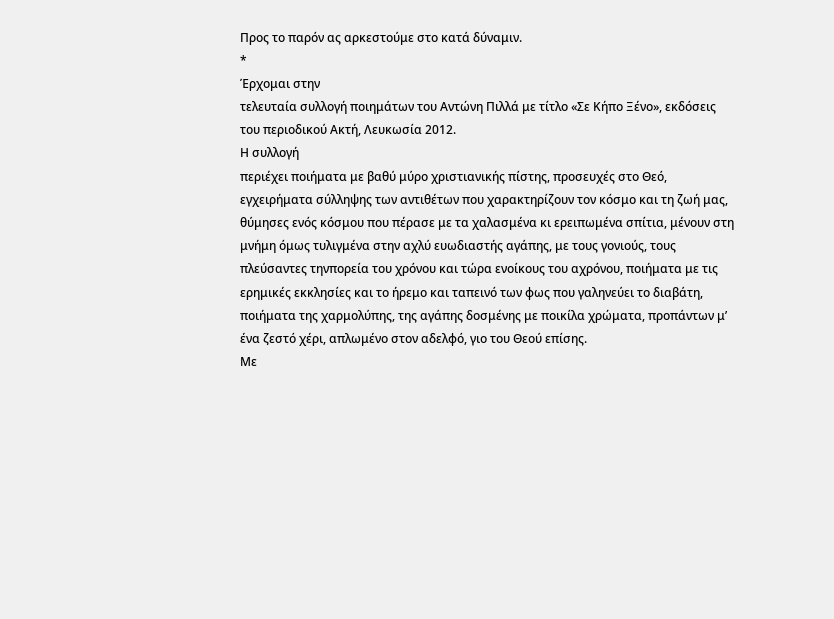Προς το παρόν ας αρκεστούμε στο κατά δύναμιν.
*
Έρχομαι στην
τελευταία συλλογή ποιημάτων του Αντώνη Πιλλά με τίτλο «Σε Κήπο Ξένο», εκδόσεις
του περιοδικού Ακτή, Λευκωσία 2012.
Η συλλογή
περιέχει ποιήματα με βαθύ μύρο χριστιανικής πίστης, προσευχές στο Θεό,
εγχειρήματα σύλληψης των αντιθέτων που χαρακτηρίζουν τον κόσμο και τη ζωή μας,
θύμησες ενός κόσμου που πέρασε με τα χαλασμένα κι ερειπωμένα σπίτια, μένουν στη
μνήμη όμως τυλιγμένα στην αχλύ ευωδιαστής αγάπης, με τους γονιούς, τους
πλεύσαντες τηνπορεία του χρόνου και τώρα ενοίκους του αχρόνου, ποιήματα με τις
ερημικές εκκλησίες και το ήρεμο και ταπεινό των φως που γαληνεύει το διαβάτη,
ποιήματα της χαρμολύπης, της αγάπης δοσμένης με ποικίλα χρώματα, προπάντων μ’
ένα ζεστό χέρι, απλωμένο στον αδελφό, γιο του Θεού επίσης.
Με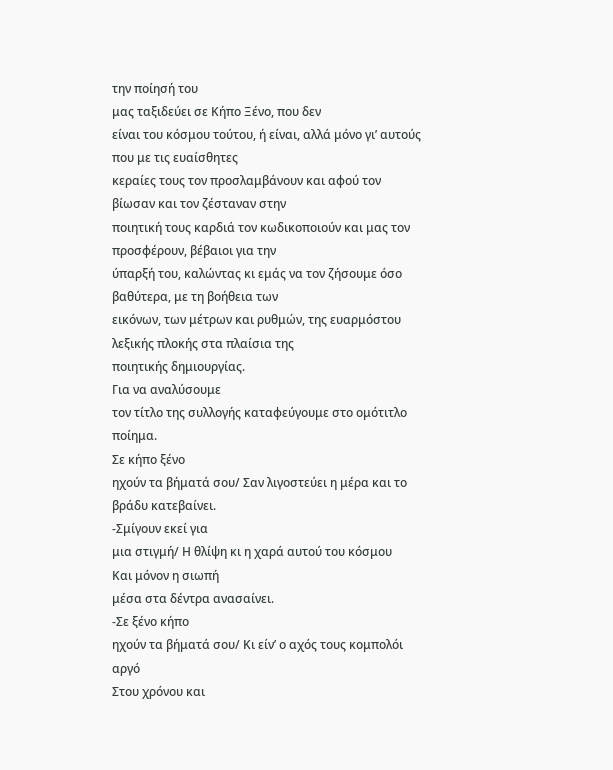την ποίησή του
μας ταξιδεύει σε Κήπο Ξένο, που δεν
είναι του κόσμου τούτου, ή είναι, αλλά μόνο γι’ αυτούς που με τις ευαίσθητες
κεραίες τους τον προσλαμβάνουν και αφού τον βίωσαν και τον ζέσταναν στην
ποιητική τους καρδιά τον κωδικοποιούν και μας τον προσφέρουν, βέβαιοι για την
ύπαρξή του, καλώντας κι εμάς να τον ζήσουμε όσο βαθύτερα, με τη βοήθεια των
εικόνων, των μέτρων και ρυθμών, της ευαρμόστου λεξικής πλοκής στα πλαίσια της
ποιητικής δημιουργίας.
Για να αναλύσουμε
τον τίτλο της συλλογής καταφεύγουμε στο ομότιτλο ποίημα.
Σε κήπο ξένο
ηχούν τα βήματά σου/ Σαν λιγοστεύει η μέρα και το βράδυ κατεβαίνει.
-Σμίγουν εκεί για
μια στιγμή/ Η θλίψη κι η χαρά αυτού του κόσμου
Και μόνον η σιωπή
μέσα στα δέντρα ανασαίνει.
-Σε ξένο κήπο
ηχούν τα βήματά σου/ Κι είν’ ο αχός τους κομπολόι αργό
Στου χρόνου και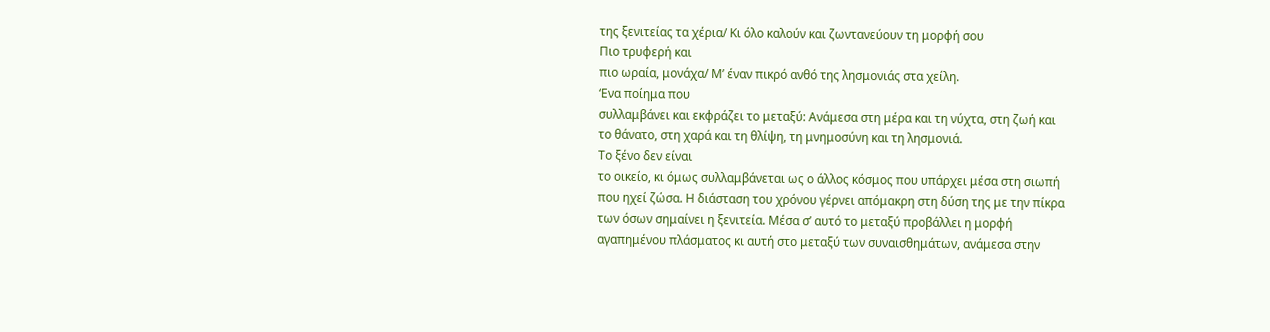της ξενιτείας τα χέρια/ Κι όλο καλούν και ζωντανεύουν τη μορφή σου
Πιο τρυφερή και
πιο ωραία, μονάχα/ Μ’ έναν πικρό ανθό της λησμονιάς στα χείλη.
‘Ενα ποίημα που
συλλαμβάνει και εκφράζει το μεταξύ: Ανάμεσα στη μέρα και τη νύχτα, στη ζωή και
το θάνατο, στη χαρά και τη θλίψη, τη μνημοσύνη και τη λησμονιά.
Το ξένο δεν είναι
το οικείο, κι όμως συλλαμβάνεται ως ο άλλος κόσμος που υπάρχει μέσα στη σιωπή
που ηχεί ζώσα. Η διάσταση του χρόνου γέρνει απόμακρη στη δύση της με την πίκρα
των όσων σημαίνει η ξενιτεία. Μέσα σ’ αυτό το μεταξύ προβάλλει η μορφή
αγαπημένου πλάσματος κι αυτή στο μεταξύ των συναισθημάτων, ανάμεσα στην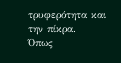τρυφερότητα και την πίκρα.
Όπως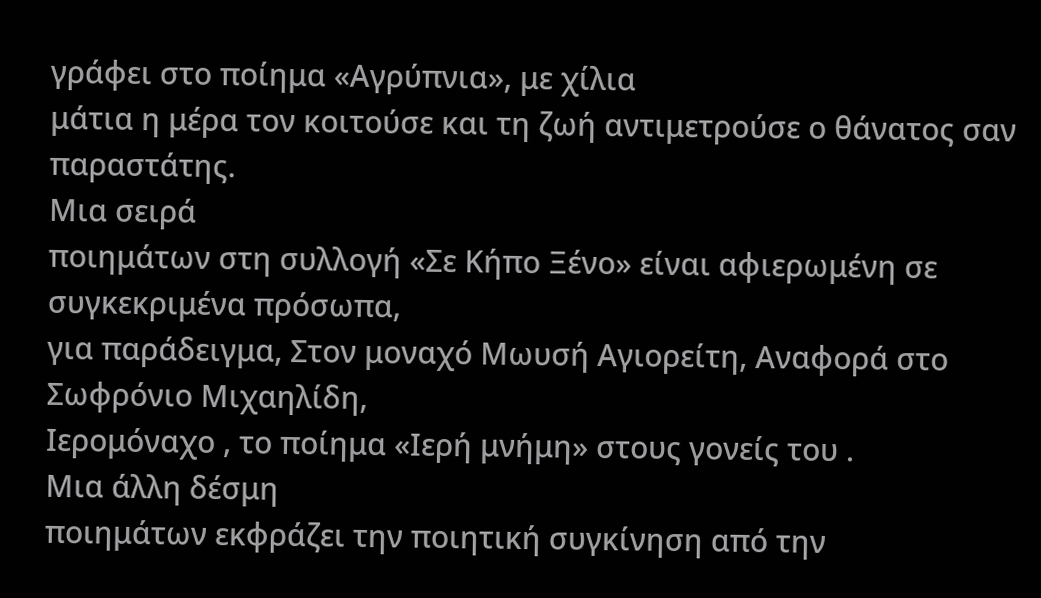γράφει στο ποίημα «Αγρύπνια», με χίλια
μάτια η μέρα τον κοιτούσε και τη ζωή αντιμετρούσε ο θάνατος σαν παραστάτης.
Μια σειρά
ποιημάτων στη συλλογή «Σε Κήπο Ξένο» είναι αφιερωμένη σε συγκεκριμένα πρόσωπα,
για παράδειγμα, Στον μοναχό Μωυσή Αγιορείτη, Αναφορά στο Σωφρόνιο Μιχαηλίδη,
Ιερομόναχο , το ποίημα «Ιερή μνήμη» στους γονείς του .
Μια άλλη δέσμη
ποιημάτων εκφράζει την ποιητική συγκίνηση από την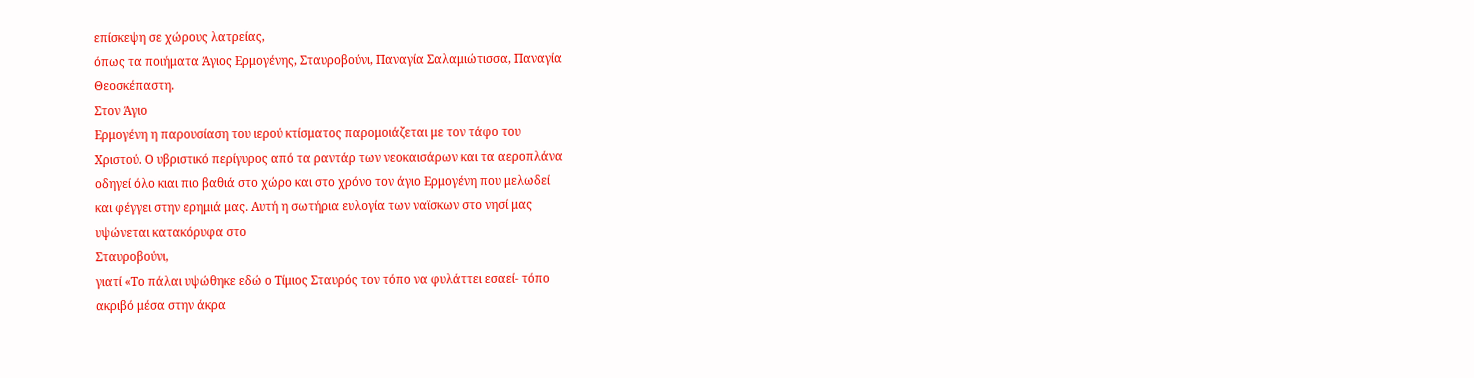επίσκεψη σε χώρους λατρείας,
όπως τα ποιήματα Άγιος Ερμογένης, Σταυροβούνι, Παναγία Σαλαμιώτισσα, Παναγία
Θεοσκέπαστη.
Στον Άγιο
Ερμογένη η παρουσίαση του ιερού κτίσματος παρομοιάζεται με τον τάφο του
Χριστού. Ο υβριστικό περίγυρος από τα ραντάρ των νεοκαισάρων και τα αεροπλάνα
οδηγεί όλο κιαι πιο βαθιά στο χώρο και στο χρόνο τον άγιο Ερμογένη που μελωδεί
και φέγγει στην ερημιά μας. Αυτή η σωτήρια ευλογία των ναϊσκων στο νησί μας
υψώνεται κατακόρυφα στο
Σταυροβούνι,
γιατί «Το πάλαι υψώθηκε εδώ ο Τίμιος Σταυρός τον τόπο να φυλάττει εσαεί- τόπο
ακριβό μέσα στην άκρα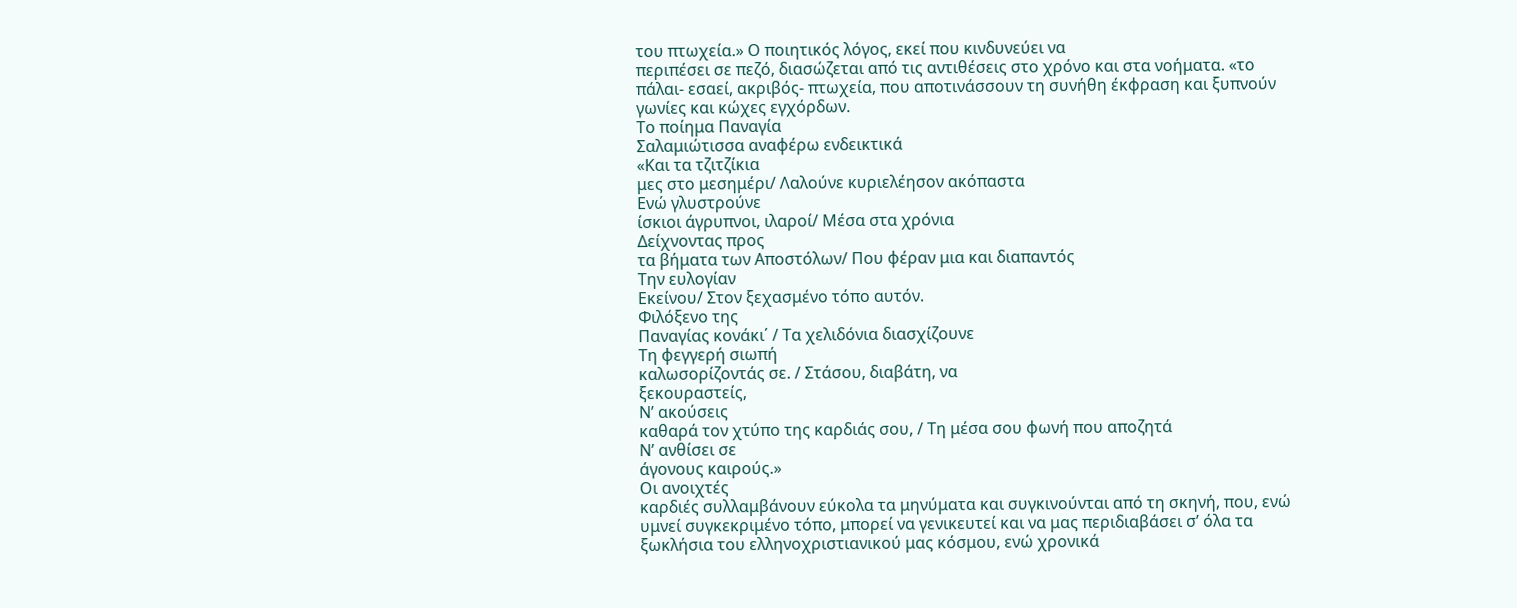του πτωχεία.» Ο ποιητικός λόγος, εκεί που κινδυνεύει να
περιπέσει σε πεζό, διασώζεται από τις αντιθέσεις στο χρόνο και στα νοήματα. «το
πάλαι- εσαεί, ακριβός- πτωχεία, που αποτινάσσουν τη συνήθη έκφραση και ξυπνούν
γωνίες και κώχες εγχόρδων.
Το ποίημα Παναγία
Σαλαμιώτισσα αναφέρω ενδεικτικά
«Και τα τζιτζίκια
μες στο μεσημέρι/ Λαλούνε κυριελέησον ακόπαστα
Ενώ γλυστρούνε
ίσκιοι άγρυπνοι, ιλαροί/ Μέσα στα χρόνια
Δείχνοντας προς
τα βήματα των Αποστόλων/ Που φέραν μια και διαπαντός
Την ευλογίαν
Εκείνου/ Στον ξεχασμένο τόπο αυτόν.
Φιλόξενο της
Παναγίας κονάκι΄ / Τα χελιδόνια διασχίζουνε
Τη φεγγερή σιωπή
καλωσορίζοντάς σε. / Στάσου, διαβάτη, να
ξεκουραστείς,
Ν’ ακούσεις
καθαρά τον χτύπο της καρδιάς σου, / Τη μέσα σου φωνή που αποζητά
Ν’ ανθίσει σε
άγονους καιρούς.»
Οι ανοιχτές
καρδιές συλλαμβάνουν εύκολα τα μηνύματα και συγκινούνται από τη σκηνή, που, ενώ
υμνεί συγκεκριμένο τόπο, μπορεί να γενικευτεί και να μας περιδιαβάσει σ’ όλα τα
ξωκλήσια του ελληνοχριστιανικού μας κόσμου, ενώ χρονικά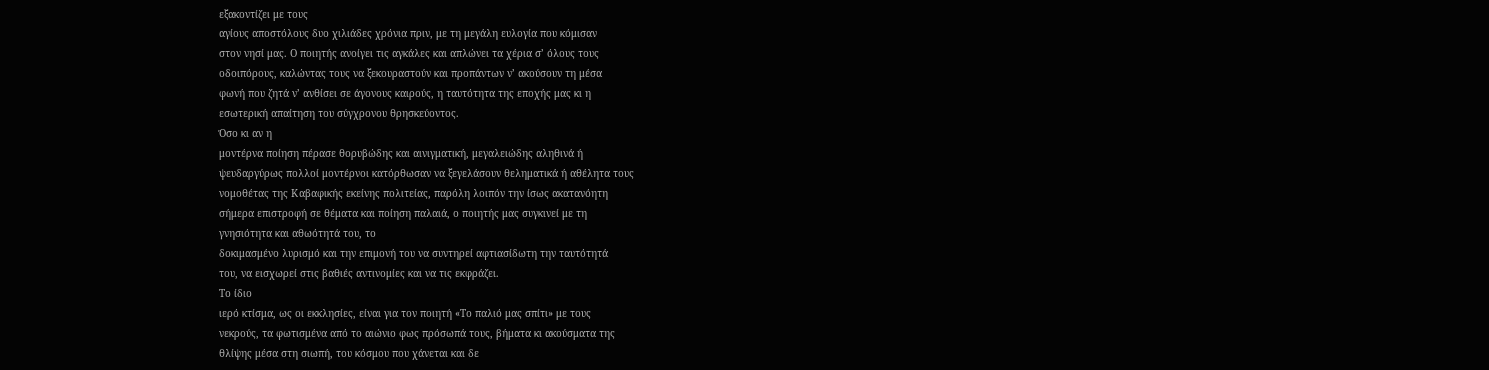εξακοντίζει με τους
αγίους αποστόλους δυο χιλιάδες χρόνια πριν, με τη μεγάλη ευλογία που κόμισαν
στον νησί μας. Ο ποιητής ανοίγει τις αγκάλες και απλώνει τα χέρια σ’ όλους τους
οδοιπόρους, καλώντας τους να ξεκουραστούν και προπάντων ν’ ακούσουν τη μέσα
φωνή που ζητά ν’ ανθίσει σε άγονους καιρούς, η ταυτότητα της εποχής μας κι η
εσωτερική απαίτηση του σύγχρονου θρησκεύοντος.
Όσο κι αν η
μοντέρνα ποίηση πέρασε θορυβώδης και αινιγματική, μεγαλειώδης αληθινά ή
ψευδαργύρως πολλοί μοντέρνοι κατόρθωσαν να ξεγελάσουν θεληματικά ή αθέλητα τους
νομοθέτας της Καβαφικής εκείνης πολιτείας, παρόλη λοιπόν την ίσως ακατανόητη
σήμερα επιστροφή σε θέματα και ποίηση παλαιά, ο ποιητής μας συγκινεί με τη
γνησιότητα και αθωότητά του, το
δοκιμασμένο λυρισμό και την επιμονή του να συντηρεί αφτιασίδωτη την ταυτότητά
του, να εισχωρεί στις βαθιές αντινομίες και να τις εκφράζει.
Το ίδιο
ιερό κτίσμα, ως οι εκκλησίες, είναι για τον ποιητή «Το παλιό μας σπίτι» με τους
νεκρούς, τα φωτισμένα από το αιώνιο φως πρόσωπά τους, βήματα κι ακούσματα της
θλίψης μέσα στη σιωπή, του κόσμου που χάνεται και δε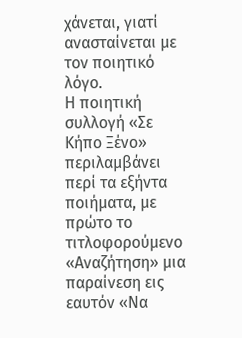χάνεται, γιατί
ανασταίνεται με τον ποιητικό λόγο.
Η ποιητική
συλλογή «Σε Κήπο Ξένο» περιλαμβάνει περί τα εξήντα ποιήματα, με πρώτο το τιτλοφορούμενο
«Αναζήτηση» μια παραίνεση εις εαυτόν «Να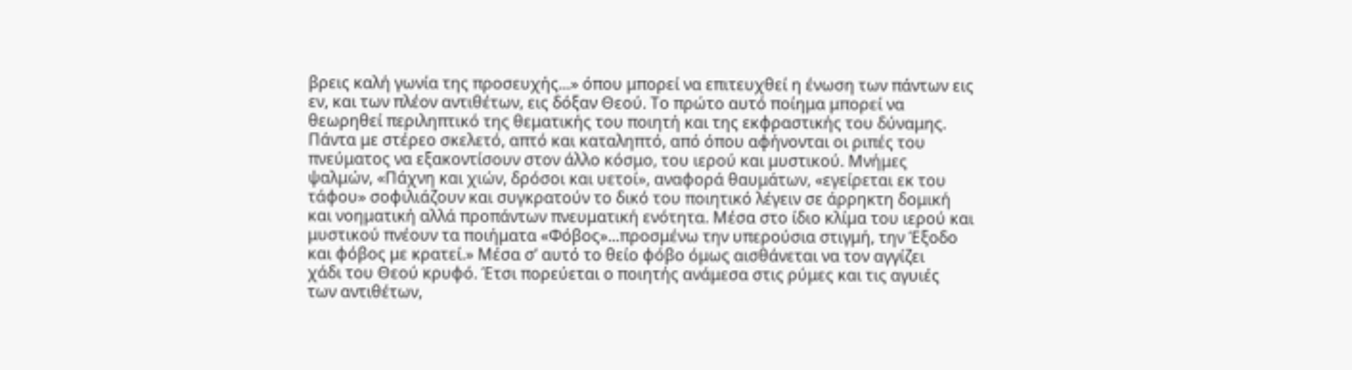βρεις καλή γωνία της προσευχής...» όπου μπορεί να επιτευχθεί η ένωση των πάντων εις
εν, και των πλέον αντιθέτων, εις δόξαν Θεού. Το πρώτο αυτό ποίημα μπορεί να
θεωρηθεί περιληπτικό της θεματικής του ποιητή και της εκφραστικής του δύναμης.
Πάντα με στέρεο σκελετό, απτό και καταληπτό, από όπου αφήνονται οι ριπές του
πνεύματος να εξακοντίσουν στον άλλο κόσμο, του ιερού και μυστικού. Μνήμες
ψαλμών, «Πάχνη και χιών, δρόσοι και υετοί», αναφορά θαυμάτων, «εγείρεται εκ του
τάφου» σοφιλιάζουν και συγκρατούν το δικό του ποιητικό λέγειν σε άρρηκτη δομική
και νοηματική αλλά προπάντων πνευματική ενότητα. Μέσα στο ίδιο κλίμα του ιερού και
μυστικού πνέουν τα ποιήματα «Φόβος»...προσμένω την υπερούσια στιγμή, την Έξοδο
και φόβος με κρατεί.» Μέσα σ’ αυτό το θείο φόβο όμως αισθάνεται να τον αγγίζει
χάδι του Θεού κρυφό. Έτσι πορεύεται ο ποιητής ανάμεσα στις ρύμες και τις αγυιές
των αντιθέτων,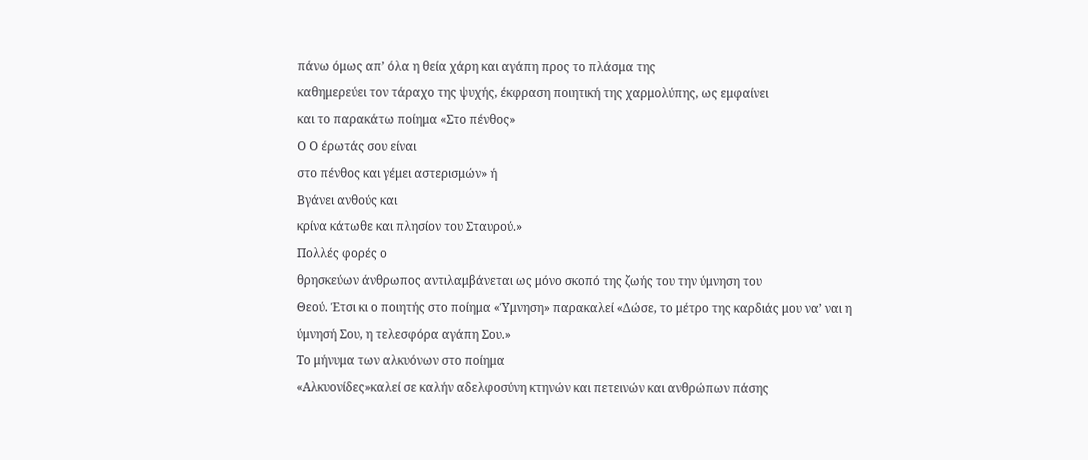πάνω όμως απ’ όλα η θεία χάρη και αγάπη προς το πλάσμα της
καθημερεύει τον τάραχο της ψυχής, έκφραση ποιητική της χαρμολύπης, ως εμφαίνει
και το παρακάτω ποίημα «Στο πένθος»
Ο Ο έρωτάς σου είναι
στο πένθος και γέμει αστερισμών» ή
Βγάνει ανθούς και
κρίνα κάτωθε και πλησίον του Σταυρού.»
Πολλές φορές ο
θρησκεύων άνθρωπος αντιλαμβάνεται ως μόνο σκοπό της ζωής του την ύμνηση του
Θεού. Έτσι κι ο ποιητής στο ποίημα «Ύμνηση» παρακαλεί «Δώσε, το μέτρο της καρδιάς μου να’ ναι η
ύμνησή Σου, η τελεσφόρα αγάπη Σου.»
Το μήνυμα των αλκυόνων στο ποίημα
«Αλκυονίδες»καλεί σε καλήν αδελφοσύνη κτηνών και πετεινών και ανθρώπων πάσης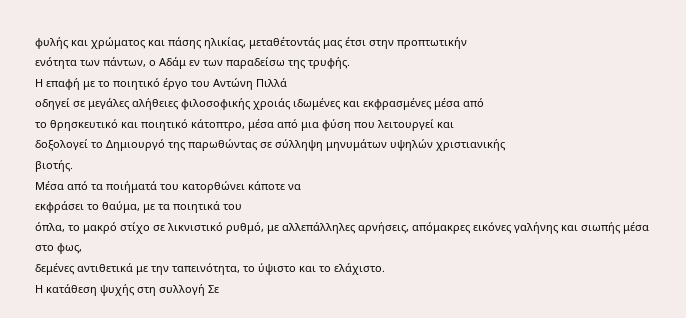φυλής και χρώματος και πάσης ηλικίας, μεταθέτοντάς μας έτσι στην προπτωτικήν
ενότητα των πάντων, ο Αδάμ εν των παραδείσω της τρυφής.
Η επαφή με το ποιητικό έργο του Αντώνη Πιλλά
οδηγεί σε μεγάλες αλήθειες φιλοσοφικής χροιάς ιδωμένες και εκφρασμένες μέσα από
το θρησκευτικό και ποιητικό κάτοπτρο, μέσα από μια φύση που λειτουργεί και
δοξολογεί το Δημιουργό της παρωθώντας σε σύλληψη μηνυμάτων υψηλών χριστιανικής
βιοτής.
Μέσα από τα ποιήματά του κατορθώνει κάποτε να
εκφράσει το θαύμα, με τα ποιητικά του
όπλα, το μακρό στίχο σε λικνιστικό ρυθμό, με αλλεπάλληλες αρνήσεις, απόμακρες εικόνες γαλήνης και σιωπής μέσα στο φως,
δεμένες αντιθετικά με την ταπεινότητα, το ύψιστο και το ελάχιστο.
Η κατάθεση ψυχής στη συλλογή Σε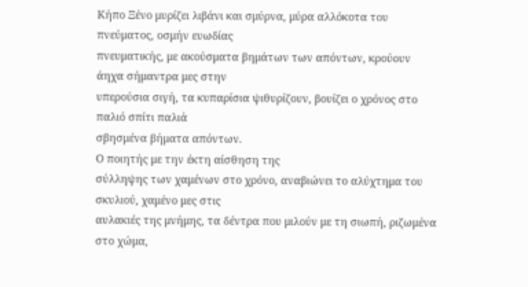Κήπο Ξένο μυρίζει λιβάνι και σμύρνα, μύρα αλλόκοτα του πνεύματος, οσμήν ευωδίας
πνευματικής, με ακούσματα βημάτων των απόντων, κρούουν άηχα σήμαντρα μες στην
υπερούσια σιγή, τα κυπαρίσια ψιθυρίζουν, βουίζει ο χρόνος στο παλιό σπίτι παλιά
σβησμένα βήματα απόντων.
Ο ποιητής με την έκτη αίσθηση της
σύλληψης των χαμένων στο χρόνο, αναβιώνει το αλύχτημα του σκυλιού, χαμένο μες στις
αυλακιές της μνήμης, τα δέντρα που μιλούν με τη σιωπή, ριζωμένα στο χώμα,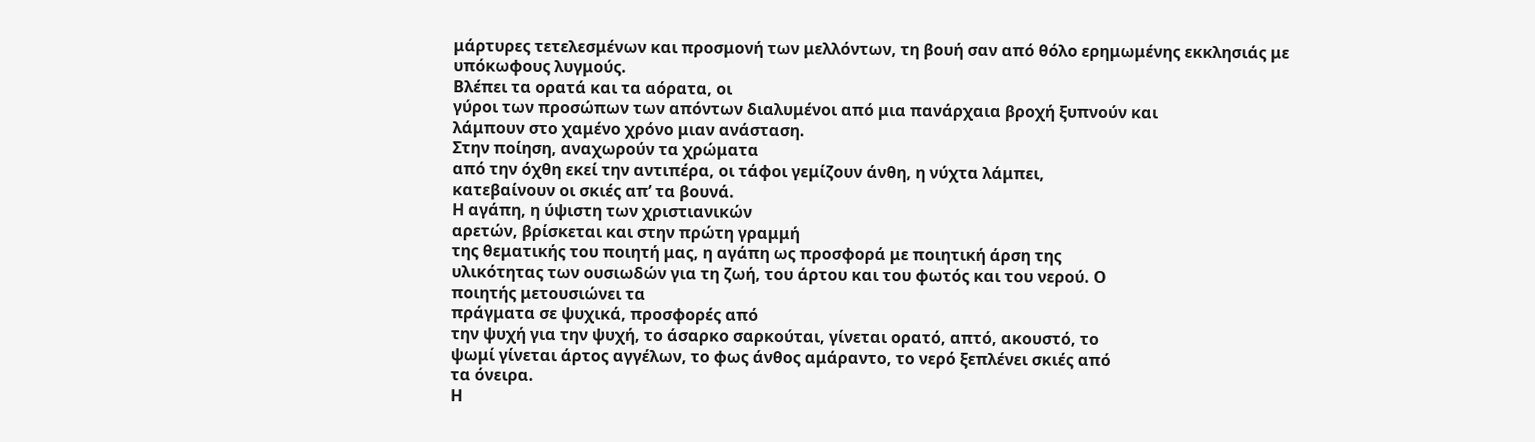μάρτυρες τετελεσμένων και προσμονή των μελλόντων, τη βουή σαν από θόλο ερημωμένης εκκλησιάς με
υπόκωφους λυγμούς.
Βλέπει τα ορατά και τα αόρατα, οι
γύροι των προσώπων των απόντων διαλυμένοι από μια πανάρχαια βροχή ξυπνούν και
λάμπουν στο χαμένο χρόνο μιαν ανάσταση.
Στην ποίηση, αναχωρούν τα χρώματα
από την όχθη εκεί την αντιπέρα, οι τάφοι γεμίζουν άνθη, η νύχτα λάμπει,
κατεβαίνουν οι σκιές απ’ τα βουνά.
Η αγάπη, η ύψιστη των χριστιανικών
αρετών, βρίσκεται και στην πρώτη γραμμή
της θεματικής του ποιητή μας, η αγάπη ως προσφορά με ποιητική άρση της
υλικότητας των ουσιωδών για τη ζωή, του άρτου και του φωτός και του νερού. Ο
ποιητής μετουσιώνει τα
πράγματα σε ψυχικά, προσφορές από
την ψυχή για την ψυχή, το άσαρκο σαρκούται, γίνεται ορατό, απτό, ακουστό, το
ψωμί γίνεται άρτος αγγέλων, το φως άνθος αμάραντο, το νερό ξεπλένει σκιές από
τα όνειρα.
Η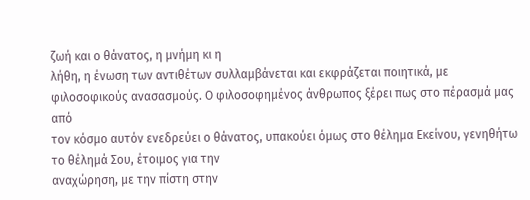ζωή και ο θάνατος, η μνήμη κι η
λήθη, η ένωση των αντιθέτων συλλαμβάνεται και εκφράζεται ποιητικά, με
φιλοσοφικούς ανασασμούς. Ο φιλοσοφημένος άνθρωπος ξέρει πως στο πέρασμά μας από
τον κόσμο αυτόν ενεδρεύει ο θάνατος, υπακούει όμως στο θέλημα Εκείνου, γενηθήτω
το θέλημά Σου, έτοιμος για την
αναχώρηση, με την πίστη στην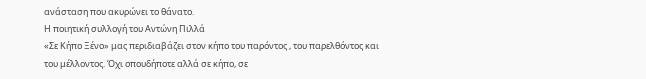ανάσταση που ακυρώνει το θάνατο.
Η ποιητική συλλογή του Αντώνη Πιλλά
«Σε Κήπο Ξένο» μας περιδιαβάζει στον κήπο του παρόντος , του παρελθόντος και
του μέλλοντος. Όχι οπουδήποτε αλλά σε κήπο, σε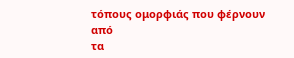τόπους ομορφιάς που φέρνουν από
τα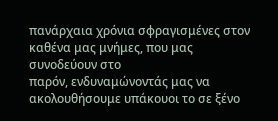πανάρχαια χρόνια σφραγισμένες στον καθένα μας μνήμες, που μας συνοδεύουν στο
παρόν, ενδυναμώνοντάς μας να ακολουθήσουμε υπάκουοι το σε ξένο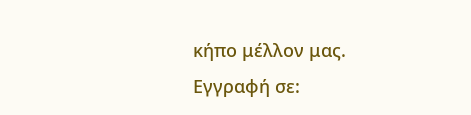κήπο μέλλον μας.
Εγγραφή σε: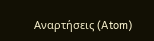Αναρτήσεις (Atom)